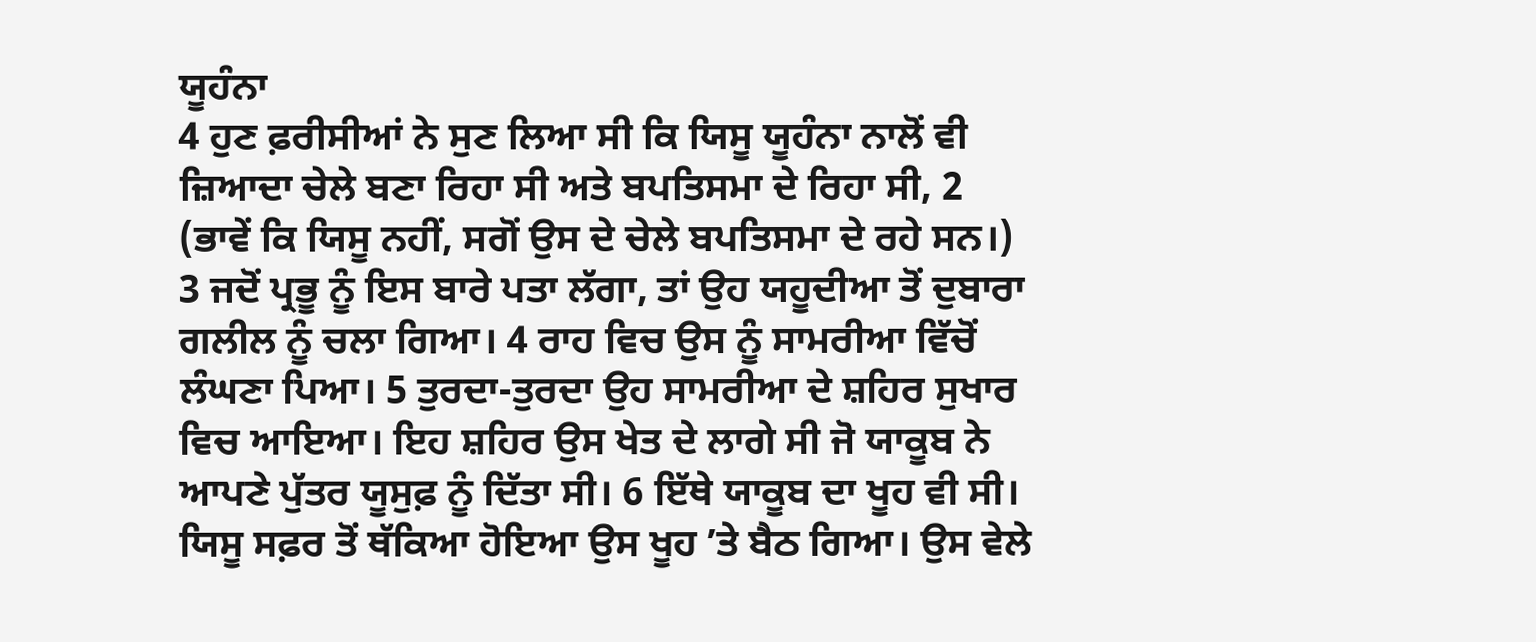ਯੂਹੰਨਾ
4 ਹੁਣ ਫ਼ਰੀਸੀਆਂ ਨੇ ਸੁਣ ਲਿਆ ਸੀ ਕਿ ਯਿਸੂ ਯੂਹੰਨਾ ਨਾਲੋਂ ਵੀ ਜ਼ਿਆਦਾ ਚੇਲੇ ਬਣਾ ਰਿਹਾ ਸੀ ਅਤੇ ਬਪਤਿਸਮਾ ਦੇ ਰਿਹਾ ਸੀ, 2 (ਭਾਵੇਂ ਕਿ ਯਿਸੂ ਨਹੀਂ, ਸਗੋਂ ਉਸ ਦੇ ਚੇਲੇ ਬਪਤਿਸਮਾ ਦੇ ਰਹੇ ਸਨ।) 3 ਜਦੋਂ ਪ੍ਰਭੂ ਨੂੰ ਇਸ ਬਾਰੇ ਪਤਾ ਲੱਗਾ, ਤਾਂ ਉਹ ਯਹੂਦੀਆ ਤੋਂ ਦੁਬਾਰਾ ਗਲੀਲ ਨੂੰ ਚਲਾ ਗਿਆ। 4 ਰਾਹ ਵਿਚ ਉਸ ਨੂੰ ਸਾਮਰੀਆ ਵਿੱਚੋਂ ਲੰਘਣਾ ਪਿਆ। 5 ਤੁਰਦਾ-ਤੁਰਦਾ ਉਹ ਸਾਮਰੀਆ ਦੇ ਸ਼ਹਿਰ ਸੁਖਾਰ ਵਿਚ ਆਇਆ। ਇਹ ਸ਼ਹਿਰ ਉਸ ਖੇਤ ਦੇ ਲਾਗੇ ਸੀ ਜੋ ਯਾਕੂਬ ਨੇ ਆਪਣੇ ਪੁੱਤਰ ਯੂਸੁਫ਼ ਨੂੰ ਦਿੱਤਾ ਸੀ। 6 ਇੱਥੇ ਯਾਕੂਬ ਦਾ ਖੂਹ ਵੀ ਸੀ। ਯਿਸੂ ਸਫ਼ਰ ਤੋਂ ਥੱਕਿਆ ਹੋਇਆ ਉਸ ਖੂਹ ʼਤੇ ਬੈਠ ਗਿਆ। ਉਸ ਵੇਲੇ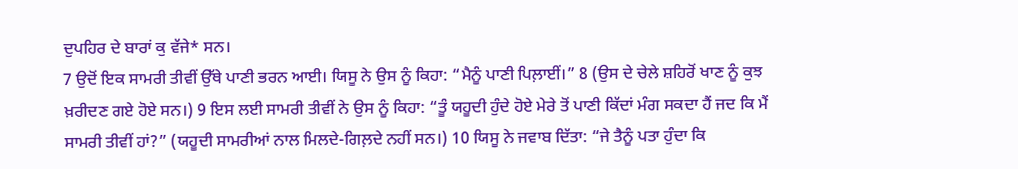ਦੁਪਹਿਰ ਦੇ ਬਾਰਾਂ ਕੁ ਵੱਜੇ* ਸਨ।
7 ਉਦੋਂ ਇਕ ਸਾਮਰੀ ਤੀਵੀਂ ਉੱਥੇ ਪਾਣੀ ਭਰਨ ਆਈ। ਯਿਸੂ ਨੇ ਉਸ ਨੂੰ ਕਿਹਾ: “ਮੈਨੂੰ ਪਾਣੀ ਪਿਲ਼ਾਈਂ।” 8 (ਉਸ ਦੇ ਚੇਲੇ ਸ਼ਹਿਰੋਂ ਖਾਣ ਨੂੰ ਕੁਝ ਖ਼ਰੀਦਣ ਗਏ ਹੋਏ ਸਨ।) 9 ਇਸ ਲਈ ਸਾਮਰੀ ਤੀਵੀਂ ਨੇ ਉਸ ਨੂੰ ਕਿਹਾ: “ਤੂੰ ਯਹੂਦੀ ਹੁੰਦੇ ਹੋਏ ਮੇਰੇ ਤੋਂ ਪਾਣੀ ਕਿੱਦਾਂ ਮੰਗ ਸਕਦਾ ਹੈਂ ਜਦ ਕਿ ਮੈਂ ਸਾਮਰੀ ਤੀਵੀਂ ਹਾਂ?” (ਯਹੂਦੀ ਸਾਮਰੀਆਂ ਨਾਲ ਮਿਲਦੇ-ਗਿਲ਼ਦੇ ਨਹੀਂ ਸਨ।) 10 ਯਿਸੂ ਨੇ ਜਵਾਬ ਦਿੱਤਾ: “ਜੇ ਤੈਨੂੰ ਪਤਾ ਹੁੰਦਾ ਕਿ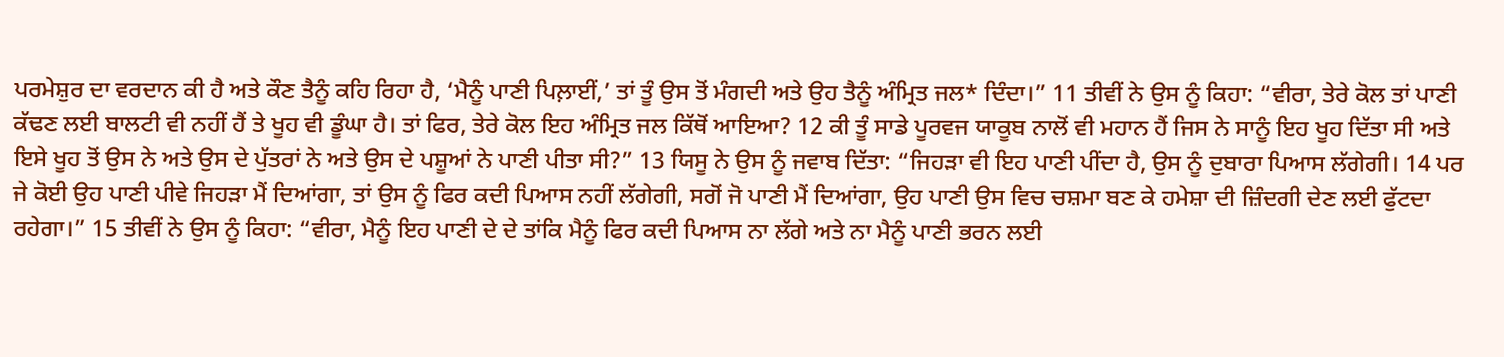ਪਰਮੇਸ਼ੁਰ ਦਾ ਵਰਦਾਨ ਕੀ ਹੈ ਅਤੇ ਕੌਣ ਤੈਨੂੰ ਕਹਿ ਰਿਹਾ ਹੈ, ‘ਮੈਨੂੰ ਪਾਣੀ ਪਿਲ਼ਾਈਂ,’ ਤਾਂ ਤੂੰ ਉਸ ਤੋਂ ਮੰਗਦੀ ਅਤੇ ਉਹ ਤੈਨੂੰ ਅੰਮ੍ਰਿਤ ਜਲ* ਦਿੰਦਾ।” 11 ਤੀਵੀਂ ਨੇ ਉਸ ਨੂੰ ਕਿਹਾ: “ਵੀਰਾ, ਤੇਰੇ ਕੋਲ ਤਾਂ ਪਾਣੀ ਕੱਢਣ ਲਈ ਬਾਲਟੀ ਵੀ ਨਹੀਂ ਹੈਂ ਤੇ ਖੂਹ ਵੀ ਡੂੰਘਾ ਹੈ। ਤਾਂ ਫਿਰ, ਤੇਰੇ ਕੋਲ ਇਹ ਅੰਮ੍ਰਿਤ ਜਲ ਕਿੱਥੋਂ ਆਇਆ? 12 ਕੀ ਤੂੰ ਸਾਡੇ ਪੂਰਵਜ ਯਾਕੂਬ ਨਾਲੋਂ ਵੀ ਮਹਾਨ ਹੈਂ ਜਿਸ ਨੇ ਸਾਨੂੰ ਇਹ ਖੂਹ ਦਿੱਤਾ ਸੀ ਅਤੇ ਇਸੇ ਖੂਹ ਤੋਂ ਉਸ ਨੇ ਅਤੇ ਉਸ ਦੇ ਪੁੱਤਰਾਂ ਨੇ ਅਤੇ ਉਸ ਦੇ ਪਸ਼ੂਆਂ ਨੇ ਪਾਣੀ ਪੀਤਾ ਸੀ?” 13 ਯਿਸੂ ਨੇ ਉਸ ਨੂੰ ਜਵਾਬ ਦਿੱਤਾ: “ਜਿਹੜਾ ਵੀ ਇਹ ਪਾਣੀ ਪੀਂਦਾ ਹੈ, ਉਸ ਨੂੰ ਦੁਬਾਰਾ ਪਿਆਸ ਲੱਗੇਗੀ। 14 ਪਰ ਜੇ ਕੋਈ ਉਹ ਪਾਣੀ ਪੀਵੇ ਜਿਹੜਾ ਮੈਂ ਦਿਆਂਗਾ, ਤਾਂ ਉਸ ਨੂੰ ਫਿਰ ਕਦੀ ਪਿਆਸ ਨਹੀਂ ਲੱਗੇਗੀ, ਸਗੋਂ ਜੋ ਪਾਣੀ ਮੈਂ ਦਿਆਂਗਾ, ਉਹ ਪਾਣੀ ਉਸ ਵਿਚ ਚਸ਼ਮਾ ਬਣ ਕੇ ਹਮੇਸ਼ਾ ਦੀ ਜ਼ਿੰਦਗੀ ਦੇਣ ਲਈ ਫੁੱਟਦਾ ਰਹੇਗਾ।” 15 ਤੀਵੀਂ ਨੇ ਉਸ ਨੂੰ ਕਿਹਾ: “ਵੀਰਾ, ਮੈਨੂੰ ਇਹ ਪਾਣੀ ਦੇ ਦੇ ਤਾਂਕਿ ਮੈਨੂੰ ਫਿਰ ਕਦੀ ਪਿਆਸ ਨਾ ਲੱਗੇ ਅਤੇ ਨਾ ਮੈਨੂੰ ਪਾਣੀ ਭਰਨ ਲਈ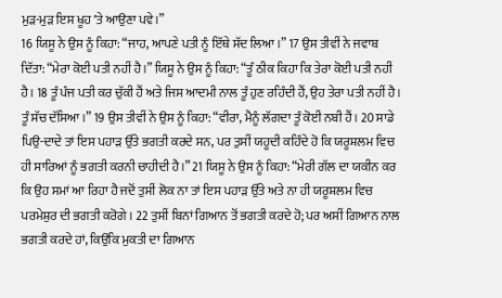ਮੁੜ-ਮੁੜ ਇਸ ਖੂਹ ʼਤੇ ਆਉਣਾ ਪਵੇ।”
16 ਯਿਸੂ ਨੇ ਉਸ ਨੂੰ ਕਿਹਾ: “ਜਾਹ, ਆਪਣੇ ਪਤੀ ਨੂੰ ਇੱਥੇ ਸੱਦ ਲਿਆ।” 17 ਉਸ ਤੀਵੀਂ ਨੇ ਜਵਾਬ ਦਿੱਤਾ: “ਮੇਰਾ ਕੋਈ ਪਤੀ ਨਹੀਂ ਹੈ।” ਯਿਸੂ ਨੇ ਉਸ ਨੂੰ ਕਿਹਾ: “ਤੂੰ ਠੀਕ ਕਿਹਾ ਕਿ ਤੇਰਾ ਕੋਈ ਪਤੀ ਨਹੀਂ ਹੈ। 18 ਤੂੰ ਪੰਜ ਪਤੀ ਕਰ ਚੁੱਕੀ ਹੈਂ ਅਤੇ ਜਿਸ ਆਦਮੀ ਨਾਲ ਤੂੰ ਹੁਣ ਰਹਿੰਦੀ ਹੈਂ, ਉਹ ਤੇਰਾ ਪਤੀ ਨਹੀਂ ਹੈ। ਤੂੰ ਸੱਚ ਦੱਸਿਆ।” 19 ਉਸ ਤੀਵੀਂ ਨੇ ਉਸ ਨੂੰ ਕਿਹਾ: “ਵੀਰਾ, ਮੈਨੂੰ ਲੱਗਦਾ ਤੂੰ ਕੋਈ ਨਬੀ ਹੈਂ। 20 ਸਾਡੇ ਪਿਉ-ਦਾਦੇ ਤਾਂ ਇਸ ਪਹਾੜ ਉੱਤੇ ਭਗਤੀ ਕਰਦੇ ਸਨ, ਪਰ ਤੁਸੀਂ ਯਹੂਦੀ ਕਹਿੰਦੇ ਹੋ ਕਿ ਯਰੂਸ਼ਲਮ ਵਿਚ ਹੀ ਸਾਰਿਆਂ ਨੂੰ ਭਗਤੀ ਕਰਨੀ ਚਾਹੀਦੀ ਹੈ।” 21 ਯਿਸੂ ਨੇ ਉਸ ਨੂੰ ਕਿਹਾ: “ਮੇਰੀ ਗੱਲ ਦਾ ਯਕੀਨ ਕਰ ਕਿ ਉਹ ਸਮਾਂ ਆ ਰਿਹਾ ਹੈ ਜਦੋਂ ਤੁਸੀਂ ਲੋਕ ਨਾ ਤਾਂ ਇਸ ਪਹਾੜ ਉੱਤੇ ਅਤੇ ਨਾ ਹੀ ਯਰੂਸ਼ਲਮ ਵਿਚ ਪਰਮੇਸ਼ੁਰ ਦੀ ਭਗਤੀ ਕਰੋਗੇ। 22 ਤੁਸੀਂ ਬਿਨਾਂ ਗਿਆਨ ਤੋਂ ਭਗਤੀ ਕਰਦੇ ਹੋ; ਪਰ ਅਸੀਂ ਗਿਆਨ ਨਾਲ ਭਗਤੀ ਕਰਦੇ ਹਾਂ, ਕਿਉਂਕਿ ਮੁਕਤੀ ਦਾ ਗਿਆਨ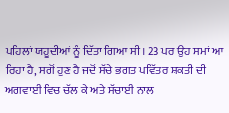ਪਹਿਲਾਂ ਯਹੂਦੀਆਂ ਨੂੰ ਦਿੱਤਾ ਗਿਆ ਸੀ। 23 ਪਰ ਉਹ ਸਮਾਂ ਆ ਰਿਹਾ ਹੈ, ਸਗੋਂ ਹੁਣ ਹੈ ਜਦੋਂ ਸੱਚੇ ਭਗਤ ਪਵਿੱਤਰ ਸ਼ਕਤੀ ਦੀ ਅਗਵਾਈ ਵਿਚ ਚੱਲ ਕੇ ਅਤੇ ਸੱਚਾਈ ਨਾਲ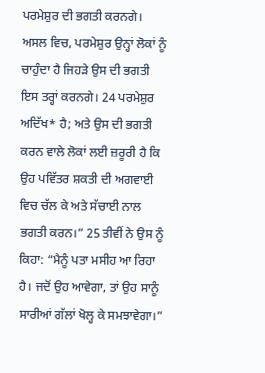ਪਰਮੇਸ਼ੁਰ ਦੀ ਭਗਤੀ ਕਰਨਗੇ। ਅਸਲ ਵਿਚ, ਪਰਮੇਸ਼ੁਰ ਉਨ੍ਹਾਂ ਲੋਕਾਂ ਨੂੰ ਚਾਹੁੰਦਾ ਹੈ ਜਿਹੜੇ ਉਸ ਦੀ ਭਗਤੀ ਇਸ ਤਰ੍ਹਾਂ ਕਰਨਗੇ। 24 ਪਰਮੇਸ਼ੁਰ ਅਦਿੱਖ* ਹੈ; ਅਤੇ ਉਸ ਦੀ ਭਗਤੀ ਕਰਨ ਵਾਲੇ ਲੋਕਾਂ ਲਈ ਜ਼ਰੂਰੀ ਹੈ ਕਿ ਉਹ ਪਵਿੱਤਰ ਸ਼ਕਤੀ ਦੀ ਅਗਵਾਈ ਵਿਚ ਚੱਲ ਕੇ ਅਤੇ ਸੱਚਾਈ ਨਾਲ ਭਗਤੀ ਕਰਨ।” 25 ਤੀਵੀਂ ਨੇ ਉਸ ਨੂੰ ਕਿਹਾ: “ਮੈਨੂੰ ਪਤਾ ਮਸੀਹ ਆ ਰਿਹਾ ਹੈ। ਜਦੋਂ ਉਹ ਆਵੇਗਾ, ਤਾਂ ਉਹ ਸਾਨੂੰ ਸਾਰੀਆਂ ਗੱਲਾਂ ਖੋਲ੍ਹ ਕੇ ਸਮਝਾਵੇਗਾ।”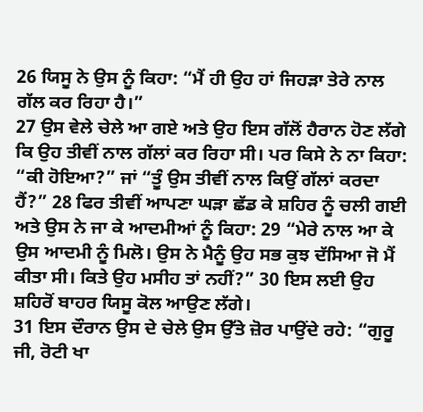26 ਯਿਸੂ ਨੇ ਉਸ ਨੂੰ ਕਿਹਾ: “ਮੈਂ ਹੀ ਉਹ ਹਾਂ ਜਿਹੜਾ ਤੇਰੇ ਨਾਲ ਗੱਲ ਕਰ ਰਿਹਾ ਹੈ।”
27 ਉਸ ਵੇਲੇ ਚੇਲੇ ਆ ਗਏ ਅਤੇ ਉਹ ਇਸ ਗੱਲੋਂ ਹੈਰਾਨ ਹੋਣ ਲੱਗੇ ਕਿ ਉਹ ਤੀਵੀਂ ਨਾਲ ਗੱਲਾਂ ਕਰ ਰਿਹਾ ਸੀ। ਪਰ ਕਿਸੇ ਨੇ ਨਾ ਕਿਹਾ: “ਕੀ ਹੋਇਆ?” ਜਾਂ “ਤੂੰ ਉਸ ਤੀਵੀਂ ਨਾਲ ਕਿਉਂ ਗੱਲਾਂ ਕਰਦਾ ਹੈਂ?” 28 ਫਿਰ ਤੀਵੀਂ ਆਪਣਾ ਘੜਾ ਛੱਡ ਕੇ ਸ਼ਹਿਰ ਨੂੰ ਚਲੀ ਗਈ ਅਤੇ ਉਸ ਨੇ ਜਾ ਕੇ ਆਦਮੀਆਂ ਨੂੰ ਕਿਹਾ: 29 “ਮੇਰੇ ਨਾਲ ਆ ਕੇ ਉਸ ਆਦਮੀ ਨੂੰ ਮਿਲੋ। ਉਸ ਨੇ ਮੈਨੂੰ ਉਹ ਸਭ ਕੁਝ ਦੱਸਿਆ ਜੋ ਮੈਂ ਕੀਤਾ ਸੀ। ਕਿਤੇ ਉਹ ਮਸੀਹ ਤਾਂ ਨਹੀਂ?” 30 ਇਸ ਲਈ ਉਹ ਸ਼ਹਿਰੋਂ ਬਾਹਰ ਯਿਸੂ ਕੋਲ ਆਉਣ ਲੱਗੇ।
31 ਇਸ ਦੌਰਾਨ ਉਸ ਦੇ ਚੇਲੇ ਉਸ ਉੱਤੇ ਜ਼ੋਰ ਪਾਉਂਦੇ ਰਹੇ: “ਗੁਰੂ ਜੀ, ਰੋਟੀ ਖਾ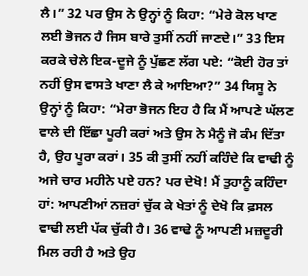ਲੈ।” 32 ਪਰ ਉਸ ਨੇ ਉਨ੍ਹਾਂ ਨੂੰ ਕਿਹਾ: “ਮੇਰੇ ਕੋਲ ਖਾਣ ਲਈ ਭੋਜਨ ਹੈ ਜਿਸ ਬਾਰੇ ਤੁਸੀਂ ਨਹੀਂ ਜਾਣਦੇ।” 33 ਇਸ ਕਰਕੇ ਚੇਲੇ ਇਕ-ਦੂਜੇ ਨੂੰ ਪੁੱਛਣ ਲੱਗ ਪਏ: “ਕੋਈ ਹੋਰ ਤਾਂ ਨਹੀਂ ਉਸ ਵਾਸਤੇ ਖਾਣਾ ਲੈ ਕੇ ਆਇਆ?” 34 ਯਿਸੂ ਨੇ ਉਨ੍ਹਾਂ ਨੂੰ ਕਿਹਾ: “ਮੇਰਾ ਭੋਜਨ ਇਹ ਹੈ ਕਿ ਮੈਂ ਆਪਣੇ ਘੱਲਣ ਵਾਲੇ ਦੀ ਇੱਛਾ ਪੂਰੀ ਕਰਾਂ ਅਤੇ ਉਸ ਨੇ ਮੈਨੂੰ ਜੋ ਕੰਮ ਦਿੱਤਾ ਹੈ, ਉਹ ਪੂਰਾ ਕਰਾਂ। 35 ਕੀ ਤੁਸੀਂ ਨਹੀਂ ਕਹਿੰਦੇ ਕਿ ਵਾਢੀ ਨੂੰ ਅਜੇ ਚਾਰ ਮਹੀਨੇ ਪਏ ਹਨ? ਪਰ ਦੇਖੋ! ਮੈਂ ਤੁਹਾਨੂੰ ਕਹਿੰਦਾ ਹਾਂ: ਆਪਣੀਆਂ ਨਜ਼ਰਾਂ ਚੁੱਕ ਕੇ ਖੇਤਾਂ ਨੂੰ ਦੇਖੋ ਕਿ ਫ਼ਸਲ ਵਾਢੀ ਲਈ ਪੱਕ ਚੁੱਕੀ ਹੈ। 36 ਵਾਢੇ ਨੂੰ ਆਪਣੀ ਮਜ਼ਦੂਰੀ ਮਿਲ ਰਹੀ ਹੈ ਅਤੇ ਉਹ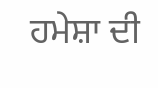ਹਮੇਸ਼ਾ ਦੀ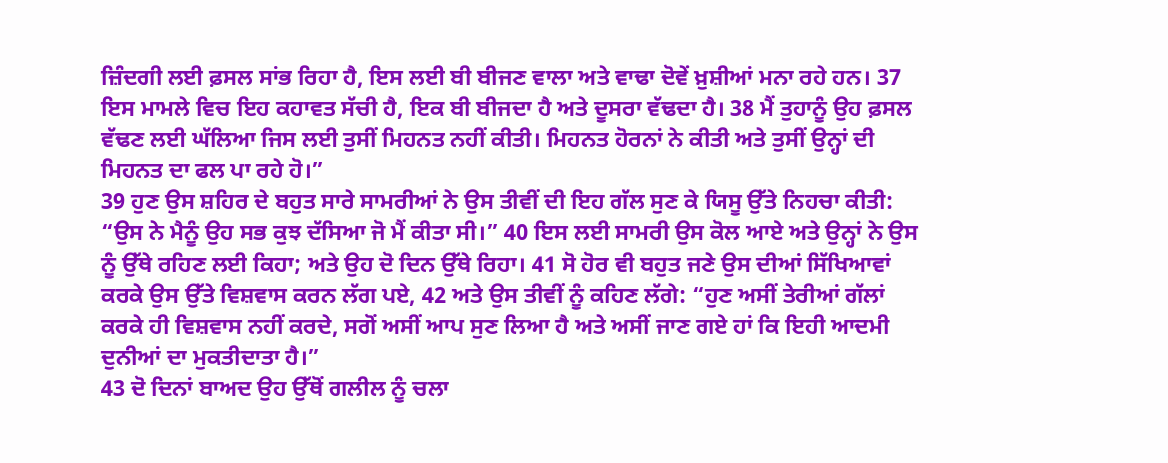ਜ਼ਿੰਦਗੀ ਲਈ ਫ਼ਸਲ ਸਾਂਭ ਰਿਹਾ ਹੈ, ਇਸ ਲਈ ਬੀ ਬੀਜਣ ਵਾਲਾ ਅਤੇ ਵਾਢਾ ਦੋਵੇਂ ਖ਼ੁਸ਼ੀਆਂ ਮਨਾ ਰਹੇ ਹਨ। 37 ਇਸ ਮਾਮਲੇ ਵਿਚ ਇਹ ਕਹਾਵਤ ਸੱਚੀ ਹੈ, ਇਕ ਬੀ ਬੀਜਦਾ ਹੈ ਅਤੇ ਦੂਸਰਾ ਵੱਢਦਾ ਹੈ। 38 ਮੈਂ ਤੁਹਾਨੂੰ ਉਹ ਫ਼ਸਲ ਵੱਢਣ ਲਈ ਘੱਲਿਆ ਜਿਸ ਲਈ ਤੁਸੀਂ ਮਿਹਨਤ ਨਹੀਂ ਕੀਤੀ। ਮਿਹਨਤ ਹੋਰਨਾਂ ਨੇ ਕੀਤੀ ਅਤੇ ਤੁਸੀਂ ਉਨ੍ਹਾਂ ਦੀ ਮਿਹਨਤ ਦਾ ਫਲ ਪਾ ਰਹੇ ਹੋ।”
39 ਹੁਣ ਉਸ ਸ਼ਹਿਰ ਦੇ ਬਹੁਤ ਸਾਰੇ ਸਾਮਰੀਆਂ ਨੇ ਉਸ ਤੀਵੀਂ ਦੀ ਇਹ ਗੱਲ ਸੁਣ ਕੇ ਯਿਸੂ ਉੱਤੇ ਨਿਹਚਾ ਕੀਤੀ: “ਉਸ ਨੇ ਮੈਨੂੰ ਉਹ ਸਭ ਕੁਝ ਦੱਸਿਆ ਜੋ ਮੈਂ ਕੀਤਾ ਸੀ।” 40 ਇਸ ਲਈ ਸਾਮਰੀ ਉਸ ਕੋਲ ਆਏ ਅਤੇ ਉਨ੍ਹਾਂ ਨੇ ਉਸ ਨੂੰ ਉੱਥੇ ਰਹਿਣ ਲਈ ਕਿਹਾ; ਅਤੇ ਉਹ ਦੋ ਦਿਨ ਉੱਥੇ ਰਿਹਾ। 41 ਸੋ ਹੋਰ ਵੀ ਬਹੁਤ ਜਣੇ ਉਸ ਦੀਆਂ ਸਿੱਖਿਆਵਾਂ ਕਰਕੇ ਉਸ ਉੱਤੇ ਵਿਸ਼ਵਾਸ ਕਰਨ ਲੱਗ ਪਏ, 42 ਅਤੇ ਉਸ ਤੀਵੀਂ ਨੂੰ ਕਹਿਣ ਲੱਗੇ: “ਹੁਣ ਅਸੀਂ ਤੇਰੀਆਂ ਗੱਲਾਂ ਕਰਕੇ ਹੀ ਵਿਸ਼ਵਾਸ ਨਹੀਂ ਕਰਦੇ, ਸਗੋਂ ਅਸੀਂ ਆਪ ਸੁਣ ਲਿਆ ਹੈ ਅਤੇ ਅਸੀਂ ਜਾਣ ਗਏ ਹਾਂ ਕਿ ਇਹੀ ਆਦਮੀ ਦੁਨੀਆਂ ਦਾ ਮੁਕਤੀਦਾਤਾ ਹੈ।”
43 ਦੋ ਦਿਨਾਂ ਬਾਅਦ ਉਹ ਉੱਥੋਂ ਗਲੀਲ ਨੂੰ ਚਲਾ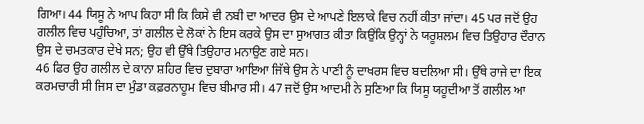ਗਿਆ। 44 ਯਿਸੂ ਨੇ ਆਪ ਕਿਹਾ ਸੀ ਕਿ ਕਿਸੇ ਵੀ ਨਬੀ ਦਾ ਆਦਰ ਉਸ ਦੇ ਆਪਣੇ ਇਲਾਕੇ ਵਿਚ ਨਹੀਂ ਕੀਤਾ ਜਾਂਦਾ। 45 ਪਰ ਜਦੋਂ ਉਹ ਗਲੀਲ ਵਿਚ ਪਹੁੰਚਿਆ, ਤਾਂ ਗਲੀਲ ਦੇ ਲੋਕਾਂ ਨੇ ਇਸ ਕਰਕੇ ਉਸ ਦਾ ਸੁਆਗਤ ਕੀਤਾ ਕਿਉਂਕਿ ਉਨ੍ਹਾਂ ਨੇ ਯਰੂਸ਼ਲਮ ਵਿਚ ਤਿਉਹਾਰ ਦੌਰਾਨ ਉਸ ਦੇ ਚਮਤਕਾਰ ਦੇਖੇ ਸਨ; ਉਹ ਵੀ ਉੱਥੇ ਤਿਉਹਾਰ ਮਨਾਉਣ ਗਏ ਸਨ।
46 ਫਿਰ ਉਹ ਗਲੀਲ ਦੇ ਕਾਨਾ ਸ਼ਹਿਰ ਵਿਚ ਦੁਬਾਰਾ ਆਇਆ ਜਿੱਥੇ ਉਸ ਨੇ ਪਾਣੀ ਨੂੰ ਦਾਖਰਸ ਵਿਚ ਬਦਲਿਆ ਸੀ। ਉੱਥੇ ਰਾਜੇ ਦਾ ਇਕ ਕਰਮਚਾਰੀ ਸੀ ਜਿਸ ਦਾ ਮੁੰਡਾ ਕਫ਼ਰਨਾਹੂਮ ਵਿਚ ਬੀਮਾਰ ਸੀ। 47 ਜਦੋਂ ਉਸ ਆਦਮੀ ਨੇ ਸੁਣਿਆ ਕਿ ਯਿਸੂ ਯਹੂਦੀਆ ਤੋਂ ਗਲੀਲ ਆ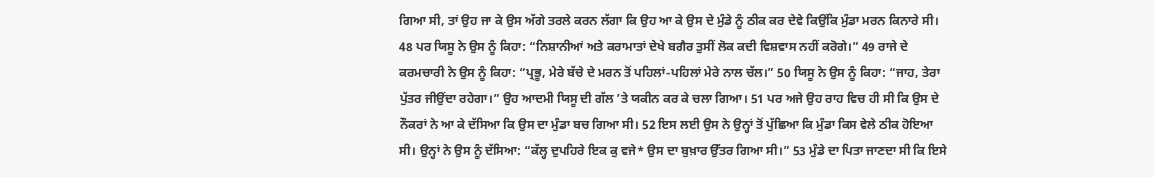ਗਿਆ ਸੀ, ਤਾਂ ਉਹ ਜਾ ਕੇ ਉਸ ਅੱਗੇ ਤਰਲੇ ਕਰਨ ਲੱਗਾ ਕਿ ਉਹ ਆ ਕੇ ਉਸ ਦੇ ਮੁੰਡੇ ਨੂੰ ਠੀਕ ਕਰ ਦੇਵੇ ਕਿਉਂਕਿ ਮੁੰਡਾ ਮਰਨ ਕਿਨਾਰੇ ਸੀ। 48 ਪਰ ਯਿਸੂ ਨੇ ਉਸ ਨੂੰ ਕਿਹਾ: “ਨਿਸ਼ਾਨੀਆਂ ਅਤੇ ਕਰਾਮਾਤਾਂ ਦੇਖੇ ਬਗੈਰ ਤੁਸੀਂ ਲੋਕ ਕਦੀ ਵਿਸ਼ਵਾਸ ਨਹੀਂ ਕਰੋਗੇ।” 49 ਰਾਜੇ ਦੇ ਕਰਮਚਾਰੀ ਨੇ ਉਸ ਨੂੰ ਕਿਹਾ: “ਪ੍ਰਭੂ, ਮੇਰੇ ਬੱਚੇ ਦੇ ਮਰਨ ਤੋਂ ਪਹਿਲਾਂ-ਪਹਿਲਾਂ ਮੇਰੇ ਨਾਲ ਚੱਲ।” 50 ਯਿਸੂ ਨੇ ਉਸ ਨੂੰ ਕਿਹਾ: “ਜਾਹ, ਤੇਰਾ ਪੁੱਤਰ ਜੀਉਂਦਾ ਰਹੇਗਾ।” ਉਹ ਆਦਮੀ ਯਿਸੂ ਦੀ ਗੱਲ ʼਤੇ ਯਕੀਨ ਕਰ ਕੇ ਚਲਾ ਗਿਆ। 51 ਪਰ ਅਜੇ ਉਹ ਰਾਹ ਵਿਚ ਹੀ ਸੀ ਕਿ ਉਸ ਦੇ ਨੌਕਰਾਂ ਨੇ ਆ ਕੇ ਦੱਸਿਆ ਕਿ ਉਸ ਦਾ ਮੁੰਡਾ ਬਚ ਗਿਆ ਸੀ। 52 ਇਸ ਲਈ ਉਸ ਨੇ ਉਨ੍ਹਾਂ ਤੋਂ ਪੁੱਛਿਆ ਕਿ ਮੁੰਡਾ ਕਿਸ ਵੇਲੇ ਠੀਕ ਹੋਇਆ ਸੀ। ਉਨ੍ਹਾਂ ਨੇ ਉਸ ਨੂੰ ਦੱਸਿਆ: “ਕੱਲ੍ਹ ਦੁਪਹਿਰੇ ਇਕ ਕੁ ਵਜੇ* ਉਸ ਦਾ ਬੁਖ਼ਾਰ ਉੱਤਰ ਗਿਆ ਸੀ।” 53 ਮੁੰਡੇ ਦਾ ਪਿਤਾ ਜਾਣਦਾ ਸੀ ਕਿ ਇਸੇ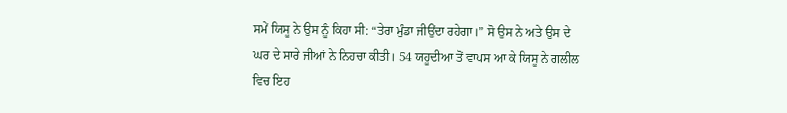ਸਮੇਂ ਯਿਸੂ ਨੇ ਉਸ ਨੂੰ ਕਿਹਾ ਸੀ: “ਤੇਰਾ ਮੁੰਡਾ ਜੀਉਂਦਾ ਰਹੇਗਾ।” ਸੋ ਉਸ ਨੇ ਅਤੇ ਉਸ ਦੇ ਘਰ ਦੇ ਸਾਰੇ ਜੀਆਂ ਨੇ ਨਿਹਚਾ ਕੀਤੀ। 54 ਯਹੂਦੀਆ ਤੋਂ ਵਾਪਸ ਆ ਕੇ ਯਿਸੂ ਨੇ ਗਲੀਲ ਵਿਚ ਇਹ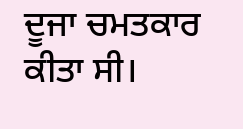ਦੂਜਾ ਚਮਤਕਾਰ ਕੀਤਾ ਸੀ।